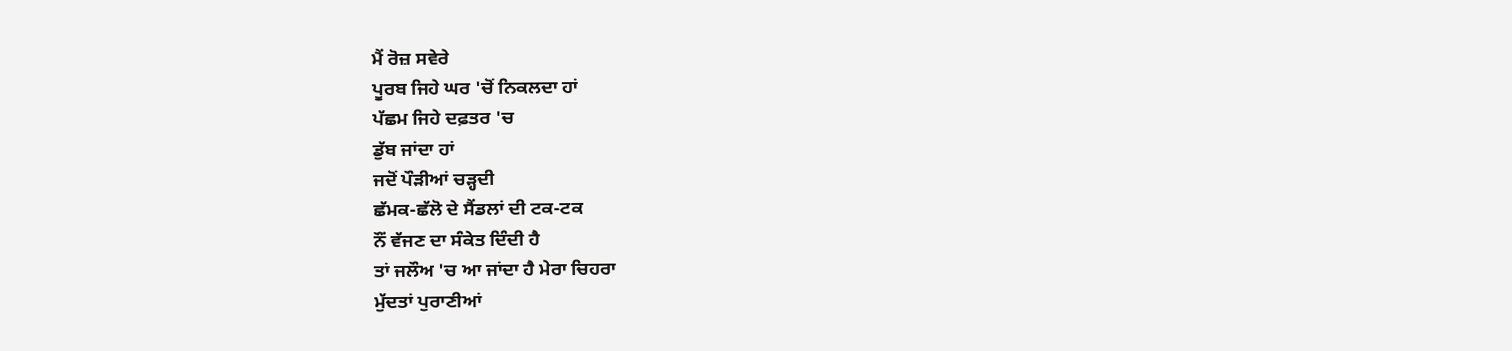ਮੈਂ ਰੋਜ਼ ਸਵੇਰੇ
ਪੂਰਬ ਜਿਹੇ ਘਰ 'ਚੋਂ ਨਿਕਲਦਾ ਹਾਂ
ਪੱਛਮ ਜਿਹੇ ਦਫ਼ਤਰ 'ਚ
ਡੁੱਬ ਜਾਂਦਾ ਹਾਂ
ਜਦੋਂ ਪੌੜੀਆਂ ਚੜ੍ਹਦੀ
ਛੱਮਕ-ਛੱਲੋ ਦੇ ਸੈਂਡਲਾਂ ਦੀ ਟਕ-ਟਕ
ਨੌਂ ਵੱਜਣ ਦਾ ਸੰਕੇਤ ਦਿੰਦੀ ਹੈ
ਤਾਂ ਜਲੌਅ 'ਚ ਆ ਜਾਂਦਾ ਹੈ ਮੇਰਾ ਚਿਹਰਾ
ਮੁੱਦਤਾਂ ਪੁਰਾਣੀਆਂ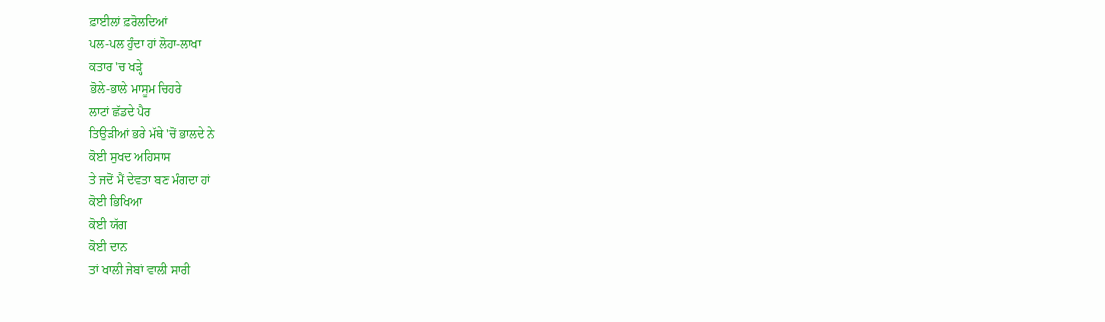ਫ਼ਾਈਲਾਂ ਫ਼ਰੋਲਦਿਆਂ
ਪਲ-ਪਲ ਹੁੰਦਾ ਹਾਂ ਲੋਹਾ-ਲਾਖਾ
ਕਤਾਰ 'ਚ ਖੜ੍ਹੇ
ਭੋਲੇ-ਭਾਲੇ ਮਾਸੂਮ ਚਿਹਰੇ
ਲਾਟਾਂ ਛੱਡਦੇ ਪੈਰ
ਤਿਉੜੀਆਂ ਭਰੇ ਮੱਥੇ 'ਚੋਂ ਭਾਲਦੇ ਨੇ
ਕੋਈ ਸੁਖਦ ਅਹਿਸਾਸ
ਤੇ ਜਦੋਂ ਮੈਂ ਦੇਵਤਾ ਬਣ ਮੰਗਦਾ ਹਾਂ
ਕੋਈ ਭਿਖਿਆ
ਕੋਈ ਯੱਗ
ਕੋਈ ਦਾਨ
ਤਾਂ ਖਾਲੀ ਜੇਬਾਂ ਵਾਲੀ ਸਾਰੀ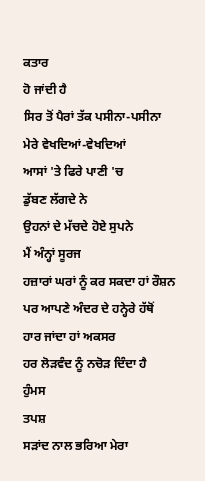ਕਤਾਰ
ਹੋ ਜਾਂਦੀ ਹੈ
ਸਿਰ ਤੋਂ ਪੈਰਾਂ ਤੱਕ ਪਸੀਨਾ-ਪਸੀਨਾ
ਮੇਰੇ ਵੇਖਦਿਆਂ-ਵੇਖਦਿਆਂ
ਆਸਾਂ 'ਤੇ ਫਿਰੇ ਪਾਣੀ 'ਚ
ਡੁੱਬਣ ਲੱਗਦੇ ਨੇ
ਉਹਨਾਂ ਦੇ ਮੱਚਦੇ ਹੋਏ ਸੁਪਨੇ
ਮੈਂ ਅੰਨ੍ਹਾਂ ਸੂਰਜ
ਹਜ਼ਾਰਾਂ ਘਰਾਂ ਨੂੰ ਕਰ ਸਕਦਾ ਹਾਂ ਰੌਸ਼ਨ
ਪਰ ਆਪਣੇ ਅੰਦਰ ਦੇ ਹਨ੍ਹੇਰੇ ਹੱਥੋਂ
ਹਾਰ ਜਾਂਦਾ ਹਾਂ ਅਕਸਰ
ਹਰ ਲੋੜਵੰਦ ਨੂੰ ਨਚੋੜ ਦਿੰਦਾ ਹੈ
ਹੁੰਮਸ
ਤਪਸ਼
ਸੜਾਂਦ ਨਾਲ ਭਰਿਆ ਮੇਰਾ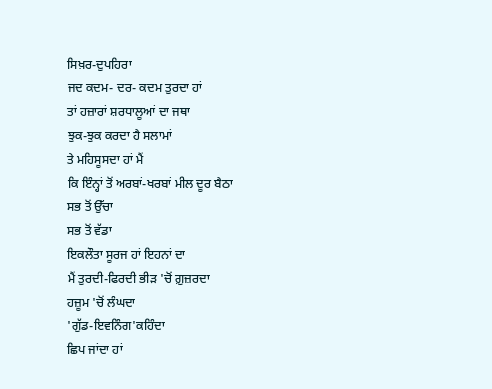ਸਿਖ਼ਰ-ਦੁਪਹਿਰਾ
ਜਦ ਕਦਮ- ਦਰ- ਕਦਮ ਤੁਰਦਾ ਹਾਂ
ਤਾਂ ਹਜ਼ਾਰਾਂ ਸ਼ਰਧਾਲੂਆਂ ਦਾ ਜਥਾ
ਝੁਕ-ਝੁਕ ਕਰਦਾ ਹੈ ਸਲਾਮਾਂ
ਤੇ ਮਹਿਸੂਸਦਾ ਹਾਂ ਮੈਂ
ਕਿ ਇੰਨ੍ਹਾਂ ਤੋਂ ਅਰਬਾਂ-ਖਰਬਾਂ ਮੀਲ ਦੂਰ ਬੈਠਾ
ਸਭ ਤੋਂ ਉੱਚਾ
ਸਭ ਤੋਂ ਵੱਡਾ
ਇਕਲੌਤਾ ਸੂਰਜ ਹਾਂ ਇਹਨਾਂ ਦਾ
ਮੈਂ ਤੁਰਦੀ-ਫਿਰਦੀ ਭੀੜ 'ਚੋਂ ਗ਼ੁਜ਼ਰਦਾ
ਹਜ਼ੂਮ 'ਚੋਂ ਲੰਘਦਾ
'ਗੁੱਡ-ਇਵਨਿੰਗ'ਕਹਿੰਦਾ
ਛਿਪ ਜਾਂਦਾ ਹਾਂ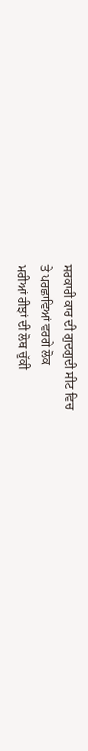ਸਰਕਾਰੀ ਕਾਰ ਦੀ ਗੁਦਗੁਦੀ ਸੀਟ ਵਿਚ
ਤੇ ਪਰਛਾਵਿਆਂ ਵਰਗੇ ਲੋਕ
ਮਰੀਆਂ ਰੀਝਾਂ ਦੀ ਲੋਥ ਚੁੱਕੀ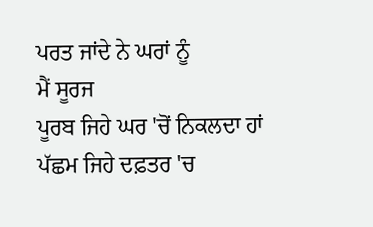ਪਰਤ ਜਾਂਦੇ ਨੇ ਘਰਾਂ ਨੂੰ
ਮੈਂ ਸੂਰਜ
ਪੂਰਬ ਜਿਹੇ ਘਰ 'ਚੋਂ ਨਿਕਲਦਾ ਹਾਂ
ਪੱਛਮ ਜਿਹੇ ਦਫ਼ਤਰ 'ਚ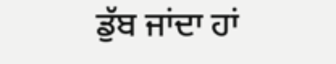ਡੁੱਬ ਜਾਂਦਾ ਹਾਂ